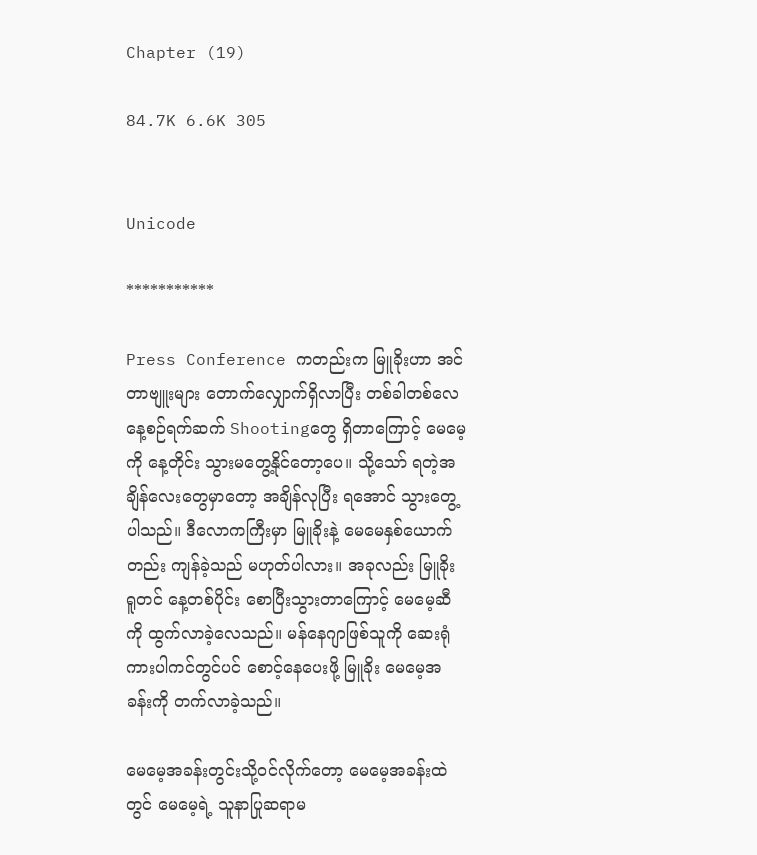Chapter (19)

84.7K 6.6K 305


Unicode

***********

Press Conference ကတည်းက မြူခိုးဟာ အင်တာဗျူးများ တောက်လျှောက်ရှိလာပြီး တစ်ခါတစ်လေ နေ့စဉ်ရက်ဆက် Shootingတွေ ရှိတာကြောင့် မေမေ့ကို နေ့တိုင်း သွားမတွေ့နိုင်တော့ပေ။ သို့သော် ရတဲ့အချိန်လေးတွေမှာတော့ အချိန်လုပြီး ရအောင် သွားတွေ့ပါသည်။ ဒီလောကကြီးမှာ မြူခိုးနဲ့ မေမေနှစ်ယောက်တည်း ကျန်ခဲ့သည် မဟုတ်ပါလား။ အခုလည်း မြူခိုး ရူတင် နေ့တစ်ပိုင်း စောပြီးသွားတာကြောင့် မေမေ့ဆီကို ထွက်လာခဲ့လေသည်။ မန်နေဂျာဖြစ်သူကို ဆေးရုံကားပါကင်တွင်ပင် စောင့်နေပေးဖို့ မြူခိုး မေမေ့အခန်းကို တက်လာခဲ့သည်။

မေမေ့အခန်းတွင်းသို့ဝင်လိုက်တော့ မေမေ့အခန်းထဲတွင် မေမေ့ရဲ့ သူနာပြုဆရာမ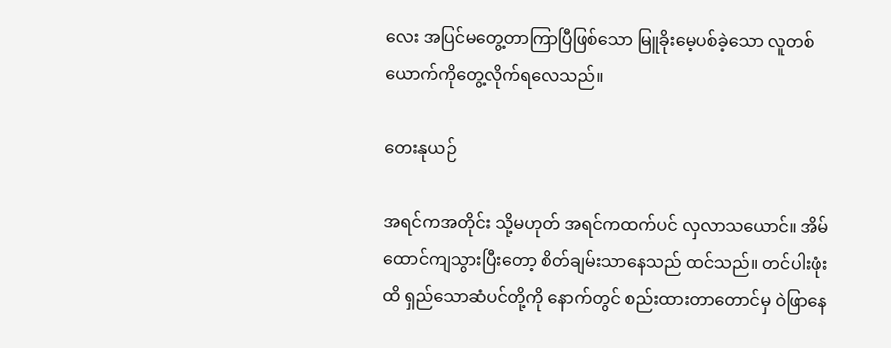လေး အပြင်မတွေ့တာကြာပြီဖြစ်သော မြူခိုးမေ့ပစ်ခဲ့သော လူတစ်ယောက်ကိုတွေ့လိုက်ရလေသည်။

တေးနုယဉ်

အရင်ကအတိုင်း သို့မဟုတ် အရင်ကထက်ပင် လှလာသယောင်။ အိမ်ထောင်ကျသွားပြီးတော့ စိတ်ချမ်းသာနေသည် ထင်သည်။ တင်ပါးဖုံးထိ ရှည်သောဆံပင်တို့ကို နောက်တွင် စည်းထားတာတောင်မှ ဝဲဖြာနေ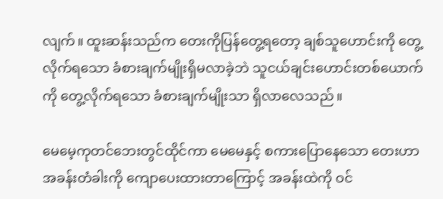လျက်။ ထူးဆန်းသည်က တေးကိုပြန်တွေ့ရတော့ ချစ်သူဟောင်းကို တွေ့လိုက်ရသော ခံစားချက်မျိုးရှိမလာခဲ့ဘဲ သူငယ်ချင်းဟောင်းတစ်ယောက်ကို တွေ့လိုက်ရသော ခံစားချက်မျိုးသာ ရှိလာလေသည်။

မေမေ့ကုတင်ဘေးတွင်ထိုင်ကာ မေမေနှင့် စကားပြောနေသော တေးဟာ အခန်းတံခါးကို ကျောပေးထားတာကြောင့် အခန်းထဲကို ဝင်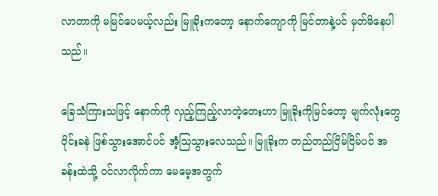လာတာကို မမြင်ပေမယ့်လည်း မြူခိုးကတော့ နောက်ကျောကို မြင်တာနဲ့ပင် မှတ်မိနေပါသည်။

ခြေသံကြားသဖြင့် နောက်ကို လှည့်ကြည့်လာတဲ့တေးဟာ မြူခိုးကိုမြင်တော့ မျက်လုံးတွေ ၀ိုင်းခနဲ ဖြစ်သွားအောင်ပင် အံ့သြသွားလေသည်။ မြူခိုးက တည်တည်ငြိမ်ငြိမ်ပင် အခန်းထဲသို့ ဝင်လာလိုက်ကာ မေမေ့အတွက်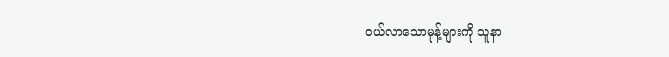ဝယ်လာသောမုန့်များကို သူနာ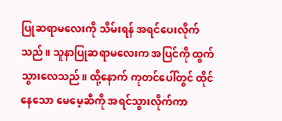ပြုဆရာမလေးကို သိမ်းရန် အရင်ပေးလိုက်သည်။ သူနာပြုဆရာမလေးက အပြင်ကို ထွက်သွားလေသည်။ ထို့နောက် ကုတင်ပေါ်တွင် ထိုင်နေသော မေမေ့ဆီကို အရင်သွားလိုက်ကာ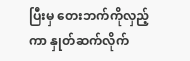ပြီးမှ တေးဘက်ကိုလှည့်ကာ နှုတ်ဆက်လိုက်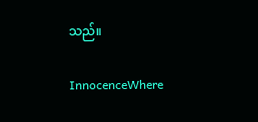သည်။

InnocenceWhere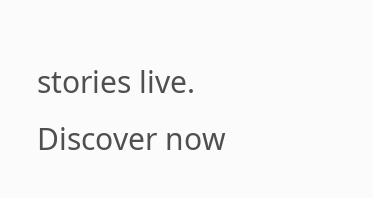stories live. Discover now